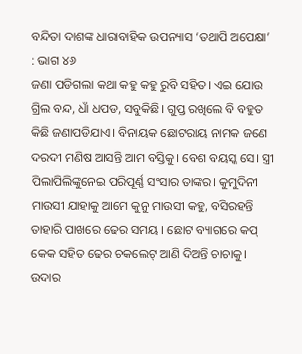ବନ୍ଦିତା ଦାଶଙ୍କ ଧାରାବାହିକ ଉପନ୍ୟାସ ‘ତଥାପି ଅପେକ୍ଷା’ : ଭାଗ ୪୬
ଜଣା ପଡିଗଲା କଥା କହୁ କହୁ ରୁବି ସହିତ। ଏଇ ଯୋଉ ଗ୍ରିଲ ବନ୍ଦ, ଧାଁ ଧପଡ, ସବୁକିଛି। ଗୁପ୍ତ ରଖିଲେ ବି ବହୁତ କିଛି ଜଣାପଡିଯାଏ। ବିନାୟକ ଛୋଟରାୟ ନାମକ ଜଣେ ଦରଦୀ ମଣିଷ ଆସନ୍ତି ଆମ ବସ୍ତିକୁ। ବେଶ ବୟସ୍କ ସେ। ସ୍ତ୍ରୀ ପିଲାପିଲିଙ୍କୁନେଇ ପରିପୂର୍ଣ୍ଣ ସଂସାର ତାଙ୍କର। କୁମୁଦିନୀ ମାଉସୀ ଯାହାକୁ ଆମେ କୁନୁ ମାଉସୀ କହୁ, ବସିରହନ୍ତି ତାହାରି ପାଖରେ ଢେର ସମୟ । ଛୋଟ ବ୍ୟାଗରେ କପ୍ କେକ ସହିତ ଢେର ଚକଲେଟ୍ ଆଣି ଦିଅନ୍ତି ଚାଚାକୁ। ଉଦାର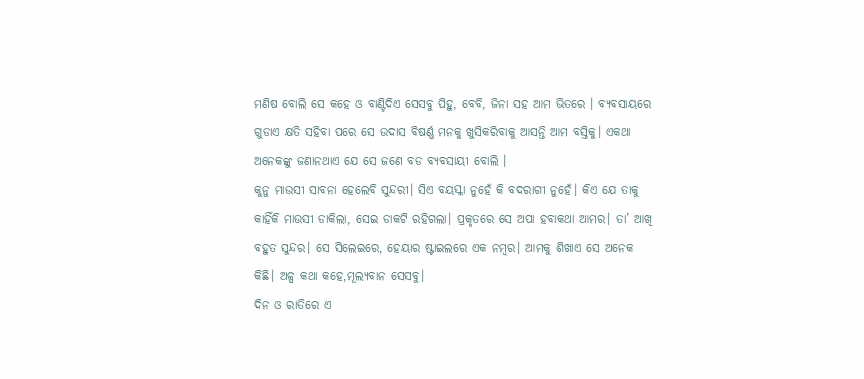ମଣିଷ ବୋଲି ସେ କହେ ଓ ବାଣ୍ଟିଦିଏ ସେସବୁ ପିହୁ, ବେବି, ଜିନା ସହ ଆମ ଭିତରେ । ବ୍ୟବସାୟରେ ଗୁଡାଏ କ୍ଷତି ସହିବା ପରେ ସେ ଉଦାସ ବିଷର୍ଣ୍ଣ ମନକୁ ଖୁସିକରିବାକୁ ଆସନ୍ତି ଆମ ବସ୍ତିକୁ। ଏକଥା ଅନେକଙ୍କୁ ଜଣାନଥାଏ ଯେ ସେ ଜଣେ ବଡ ବ୍ୟବସାୟୀ ବୋଲି ।
କୁନୁ ମାଉସୀ ସାବନା ହେଲେବି ସୁନ୍ଦରୀ। ସିଏ ବୟସ୍କା ନୁହେଁ କି ବଦରାଗୀ ନୁହେଁ। କିଏ ଯେ ତାକୁ କାହିଁକି ମାଉସୀ ଡାକିଲା, ସେଇ ଡାକଟି ରହିଗଲା। ପ୍ରକୃତରେ ସେ ଅପା ହବାକଥା ଆମର। ତା’ ଆଖି ବହୁତ ସୁନ୍ଦର। ସେ ସିଲେଇରେ, ହେୟାର ଷ୍ଟାଇଲରେ ଏକ ନମ୍ବର। ଆମକୁ ଶିଖାଏ ସେ ଅନେକ କିଛି। ଅଳ୍ପ କଥା କହେ,ମୂଲ୍ୟବାନ ସେସବୁ।
ଦିନ ଓ ରାତିରେ ଏ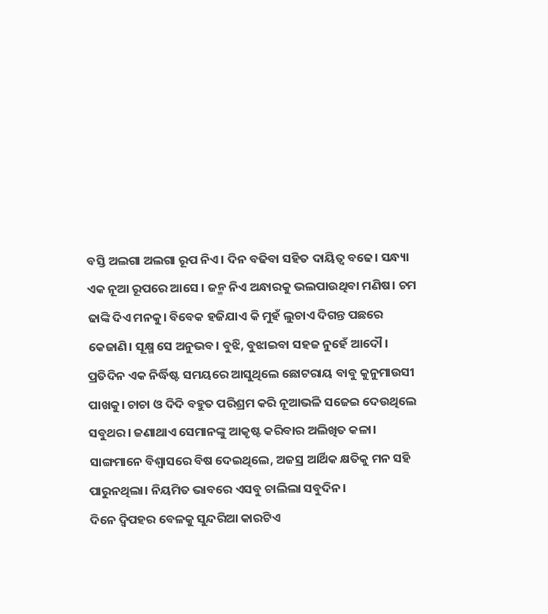ବସ୍ତି ଅଲଗା ଅଲଗା ରୂପ ନିଏ। ଦିନ ବଢିବା ସହିତ ଦାୟିତ୍ୱ ବଢେ। ସନ୍ଧ୍ୟା ଏକ ନୂଆ ରୂପରେ ଆସେ । ଜନ୍ମ ନିଏ ଅନ୍ଧାରକୁ ଭଲପାଉଥିବା ମଣିଷ। ଚମ ଢାଙ୍କି ଦିଏ ମନକୁ। ବିବେକ ହଜିଯାଏ କି ମୁହଁ ଲୁଚାଏ ଦିଗନ୍ତ ପଛରେ କେଜାଣି। ସୂକ୍ଷ୍ମ ସେ ଅନୁଭବ। ବୁଝି, ବୁଝାଇବା ସହଜ ନୁହେଁ ଆଦୌ।
ପ୍ରତିଦିନ ଏକ ନିର୍ଦ୍ଧିଷ୍ଟ ସମୟରେ ଆସୁଥିଲେ ଛୋଟରାୟ ବାବୁ କୁନୁମାଉସୀ ପାଖକୁ। ଚାଚା ଓ ଦିଦି ବହୁତ ପରିଶ୍ରମ କରି ନୂଆଭଳି ସଜେଇ ଦେଉଥିଲେ ସବୁଥର। ଜଣାଥାଏ ସେମାନଙ୍କୁ ଆକୃଷ୍ଟ କରିବାର ଅଲିଖିତ କଳା। ସାଙ୍ଗମାନେ ବିଶ୍ବାସରେ ବିଷ ଦେଇଥିଲେ, ଅଜସ୍ର ଆର୍ଥିକ କ୍ଷତିକୁ ମନ ସହି ପାରୁନଥିଲା। ନିୟମିତ ଭାବରେ ଏସବୁ ଚାଲିଲା ସବୁଦିନ।
ଦିନେ ଦ୍ବିପହର ବେଳକୁ ସୁନ୍ଦରିଆ କାରଟିଏ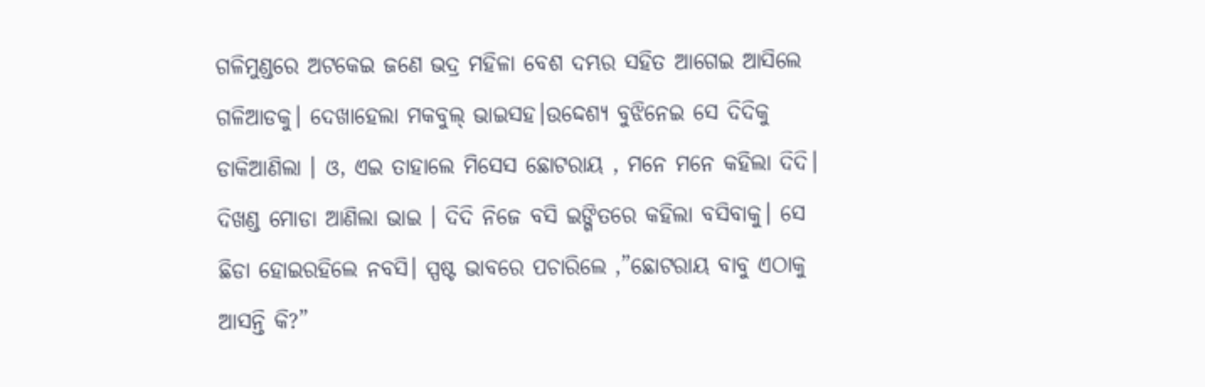ଗଳିମୁଣ୍ଡରେ ଅଟକେଇ ଜଣେ ଭଦ୍ର ମହିଳା ବେଶ ଦମ୍ଭର ସହିତ ଆଗେଇ ଆସିଲେ ଗଳିଆଡକୁ। ଦେଖାହେଲା ମକବୁଲ୍ ଭାଇସହ।ଉଦ୍ଦେଶ୍ୟ ବୁଝିନେଇ ସେ ଦିଦିକୁ ଡାକିଆଣିଲା । ଓ, ଏଇ ତାହାଲେ ମିସେସ ଛୋଟରାୟ , ମନେ ମନେ କହିଲା ଦିଦି। ଦିଖଣ୍ଡ ମୋଡା ଆଣିଲା ଭାଇ । ଦିଦି ନିଜେ ବସି ଇଙ୍ଗିତରେ କହିଲା ବସିବାକୁ। ସେ ଛିଡା ହୋଇରହିଲେ ନବସି। ସ୍ପଷ୍ଟ ଭାବରେ ପଚାରିଲେ ,”ଛୋଟରାୟ ବାବୁ ଏଠାକୁ ଆସନ୍ତି କି?”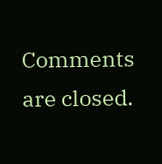Comments are closed.